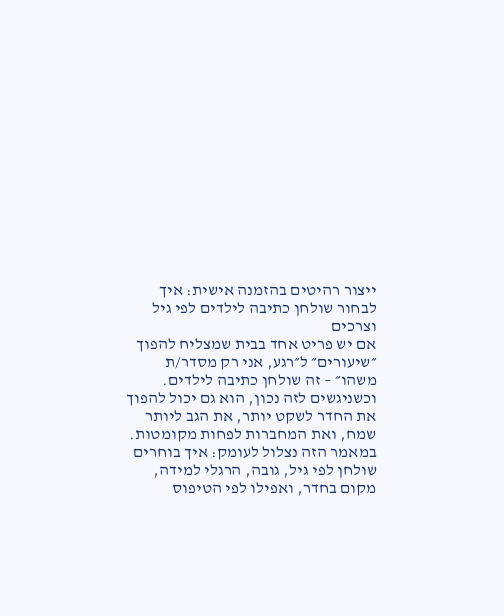ייצור רהיטים בהזמנה אישית: איך לבחור שולחן כתיבה לילדים לפי גיל וצרכים
אם יש פריט אחד בבית שמצליח להפוך ״שיעורים״ ל״רגע, אני רק מסדר/ת משהו״ – זה שולחן כתיבה לילדים.
וכשניגשים לזה נכון, הוא גם יכול להפוך את החדר לשקט יותר, את הגב ליותר שמח, ואת המחברות לפחות מקומטות.
במאמר הזה נצלול לעומק: איך בוחרים שולחן לפי גיל, גובה, הרגלי למידה, מקום בחדר, ואפילו לפי הטיפוס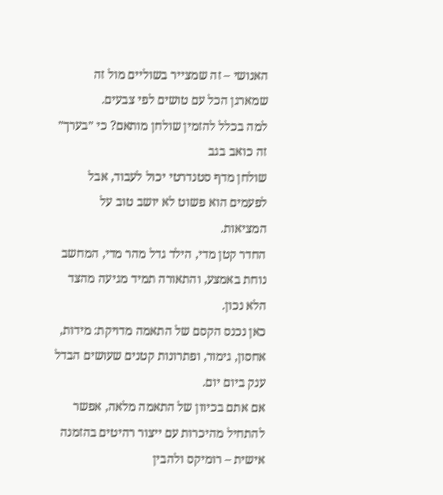האנושי – זה שמצייר בשוליים מול זה שמארגן הכל עם טושים לפי צבעים.
למה בכלל להזמין שולחן מותאם? כי ״בערך״ זה כואב בגב
שולחן מדף סטנדרטי יכול לעבוד, אבל לפעמים הוא פשוט לא יושב טוב על המציאות.
החדר קטן מדי, הילד גדל מהר מדי, המחשב נוחת באמצע, והתאורה תמיד מגיעה מהצד הלא נכון.
כאן נכנס הקסם של התאמה מדויקת: מידות, אחסון, גימור, ופתרונות קטנים שעושים הבדל ענק ביום יום.
אם אתם בכיוון של התאמה מלאה, אפשר להתחיל מהיכרות עם ייצור רהיטים בהזמנה אישית – רומיקס ולהבין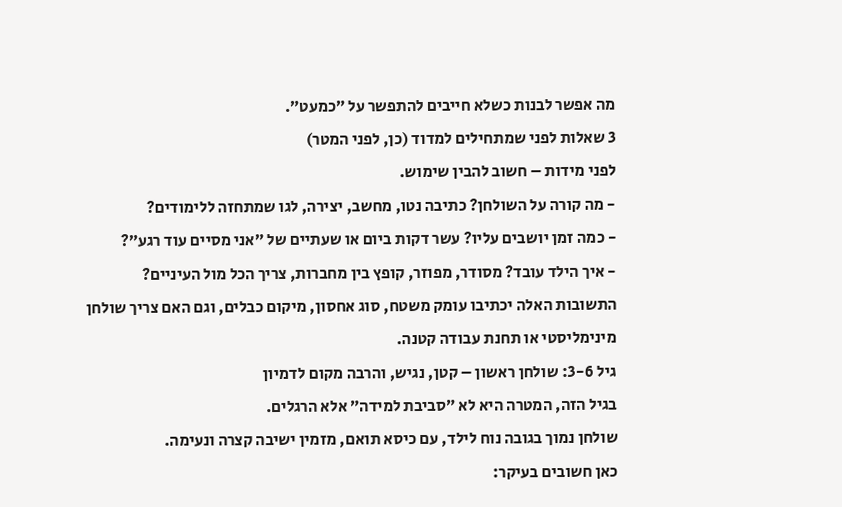מה אפשר לבנות כשלא חייבים להתפשר על ״כמעט״.
3 שאלות לפני שמתחילים למדוד (כן, לפני המטר)
לפני מידות – חשוב להבין שימוש.
- מה קורה על השולחן? כתיבה נטו, מחשב, יצירה, לגו שמתחזה ללימודים?
- כמה זמן יושבים עליו? עשר דקות ביום או שעתיים של ״אני מסיים עוד רגע״?
- איך הילד עובד? מסודר, מפוזר, קופץ בין מחברות, צריך הכל מול העיניים?
התשובות האלה יכתיבו עומק משטח, סוג אחסון, מיקום כבלים, וגם האם צריך שולחן מינימליסטי או תחנת עבודה קטנה.
גיל 3-6: שולחן ראשון – קטן, נגיש, והרבה מקום לדמיון
בגיל הזה, המטרה היא לא ״סביבת למידה״ אלא הרגלים.
שולחן נמוך בגובה נוח לילד, עם כיסא תואם, מזמין ישיבה קצרה ונעימה.
כאן חשובים בעיקר: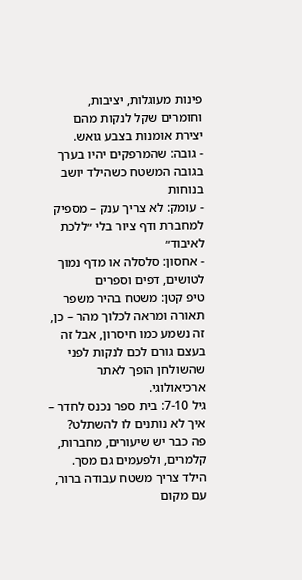פינות מעוגלות, יציבות, וחומרים שקל לנקות מהם יצירת אומנות בצבע גואש.
- גובה: שהמרפקים יהיו בערך בגובה המשטח כשהילד יושב בנוחות
- עומק: לא צריך ענק – מספיק למחברת ודף ציור בלי ״ללכת לאיבוד״
- אחסון: סלסלה או מדף נמוך לטושים, דפים וספרים
טיפ קטן: משטח בהיר משפר תאורה ומראה לכלוך מהר – כן, זה נשמע כמו חיסרון, אבל זה בעצם גורם לכם לנקות לפני שהשולחן הופך לאתר ארכיאולוגי.
גיל 7-10: בית ספר נכנס לחדר – איך לא נותנים לו להשתלט?
פה כבר יש שיעורים, מחברות, קלמרים, ולפעמים גם מסך.
הילד צריך משטח עבודה ברור, עם מקום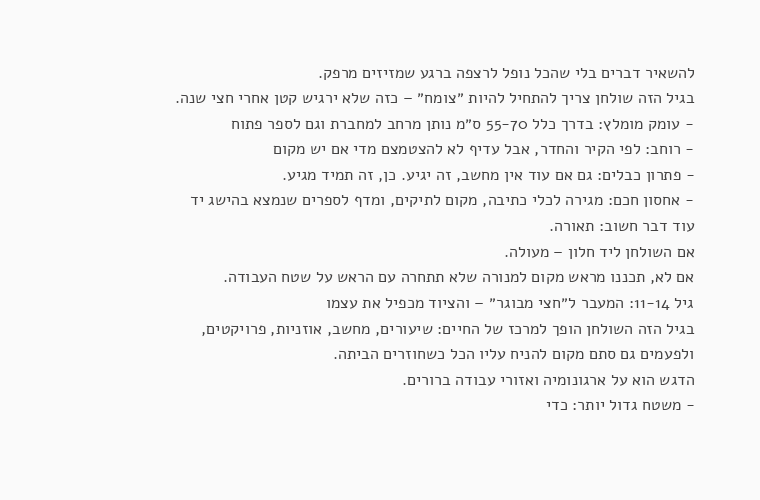להשאיר דברים בלי שהכל נופל לרצפה ברגע שמזיזים מרפק.
בגיל הזה שולחן צריך להתחיל להיות ״צומח״ – כזה שלא ירגיש קטן אחרי חצי שנה.
- עומק מומלץ: בדרך כלל 55-70 ס״מ נותן מרחב למחברת וגם לספר פתוח
- רוחב: לפי הקיר והחדר, אבל עדיף לא להצטמצם מדי אם יש מקום
- פתרון כבלים: גם אם עוד אין מחשב, זה יגיע. כן, זה תמיד מגיע.
- אחסון חכם: מגירה לכלי כתיבה, מקום לתיקים, ומדף לספרים שנמצא בהישג יד
עוד דבר חשוב: תאורה.
אם השולחן ליד חלון – מעולה.
אם לא, תכננו מראש מקום למנורה שלא תתחרה עם הראש על שטח העבודה.
גיל 11-14: המעבר ל״חצי מבוגר״ – והציוד מכפיל את עצמו
בגיל הזה השולחן הופך למרכז של החיים: שיעורים, מחשב, אוזניות, פרויקטים, ולפעמים גם סתם מקום להניח עליו הכל כשחוזרים הביתה.
הדגש הוא על ארגונומיה ואזורי עבודה ברורים.
- משטח גדול יותר: כדי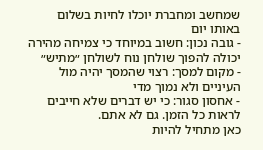שמחשב ומחברת יוכלו לחיות בשלום באותו יום
- גובה נכון: חשוב במיוחד כי צמיחה מהירה יכולה להפוך שולחן נוח לשולחן ״מתיש״
- מקום למסך: רצוי שהמסך יהיה מול העיניים ולא נמוך מדי
- אחסון סגור: כי יש דברים שלא חייבים לראות כל הזמן. גם לא אתם.
כאן מתחיל להיות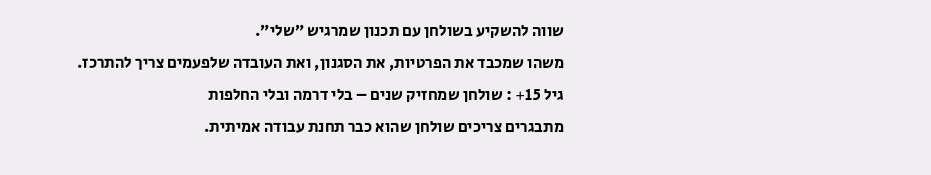שווה להשקיע בשולחן עם תכנון שמרגיש ״שלי״.
משהו שמכבד את הפרטיות, את הסגנון, ואת העובדה שלפעמים צריך להתרכז.
גיל 15+ : שולחן שמחזיק שנים – בלי דרמה ובלי החלפות
מתבגרים צריכים שולחן שהוא כבר תחנת עבודה אמיתית.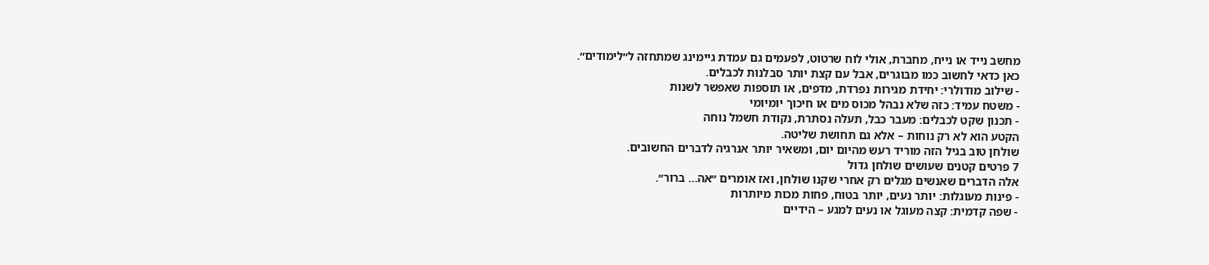מחשב נייד או נייח, מחברת, אולי לוח שרטוט, לפעמים גם עמדת גיימינג שמתחזה ל״לימודים״.
כאן כדאי לחשוב כמו מבוגרים, אבל עם קצת יותר סבלנות לכבלים.
- שילוב מודולרי: יחידת מגירות נפרדת, מדפים, או תוספות שאפשר לשנות
- משטח עמיד: כזה שלא נבהל מכוס מים או חיכוך יומיומי
- תכנון שקט לכבלים: מעבר כבל, תעלה נסתרת, נקודת חשמל נוחה
הקטע הוא לא רק נוחות – אלא גם תחושת שליטה.
שולחן טוב בגיל הזה מוריד רעש מהיום יום, ומשאיר יותר אנרגיה לדברים החשובים.
7 פרטים קטנים שעושים שולחן גדול
אלה הדברים שאנשים מגלים רק אחרי שקנו שולחן, ואז אומרים ״אה… ברור״.
- פינות מעוגלות: יותר נעים, יותר בטוח, פחות מכות מיותרות
- שפה קדמית: קצה מעוגל או נעים למגע – הידיים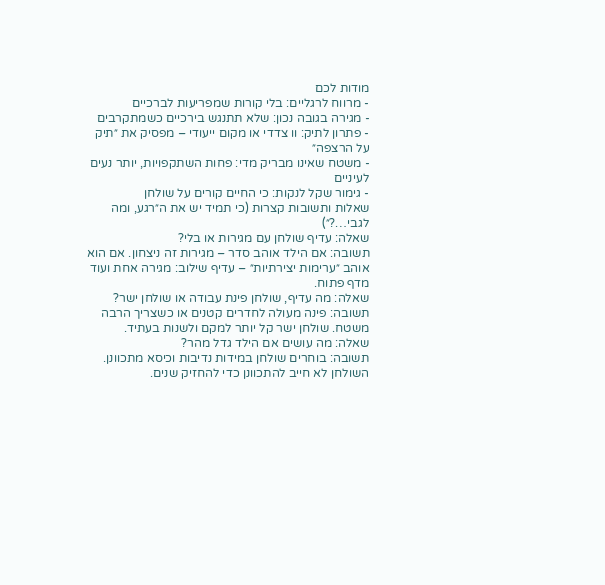מודות לכם
- מרווח לרגליים: בלי קורות שמפריעות לברכיים
- מגירה בגובה נכון: שלא תתנגש בירכיים כשמתקרבים
- פתרון לתיק: וו צדדי או מקום ייעודי – מפסיק את ״תיק על הרצפה״
- משטח שאינו מבריק מדי: פחות השתקפויות, יותר נעים לעיניים
- גימור שקל לנקות: כי החיים קורים על שולחן
שאלות ותשובות קצרות (כי תמיד יש את ה״רגע, ומה לגבי…?״)
שאלה: עדיף שולחן עם מגירות או בלי?
תשובה: אם הילד אוהב סדר – מגירות זה ניצחון. אם הוא אוהב ״ערימות יצירתיות״ – עדיף שילוב: מגירה אחת ועוד מדף פתוח.
שאלה: מה עדיף, שולחן פינת עבודה או שולחן ישר?
תשובה: פינה מעולה לחדרים קטנים או כשצריך הרבה משטח. שולחן ישר קל יותר למקם ולשנות בעתיד.
שאלה: מה עושים אם הילד גדל מהר?
תשובה: בוחרים שולחן במידות נדיבות וכיסא מתכוונן. השולחן לא חייב להתכוונן כדי להחזיק שנים.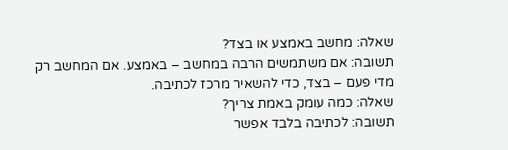שאלה: מחשב באמצע או בצד?
תשובה: אם משתמשים הרבה במחשב – באמצע. אם המחשב רק מדי פעם – בצד, כדי להשאיר מרכז לכתיבה.
שאלה: כמה עומק באמת צריך?
תשובה: לכתיבה בלבד אפשר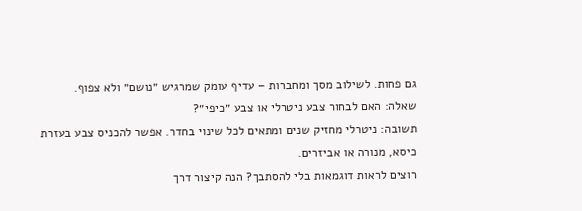גם פחות. לשילוב מסך ומחברות – עדיף עומק שמרגיש ״נושם״ ולא צפוף.
שאלה: האם לבחור צבע ניטרלי או צבע ״כיפי״?
תשובה: ניטרלי מחזיק שנים ומתאים לכל שינוי בחדר. אפשר להכניס צבע בעזרת כיסא, מנורה או אביזרים.
רוצים לראות דוגמאות בלי להסתבך? הנה קיצור דרך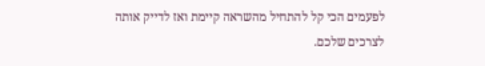לפעמים הכי קל להתחיל מהשראה קיימת ואז לדייק אותה לצרכים שלכם.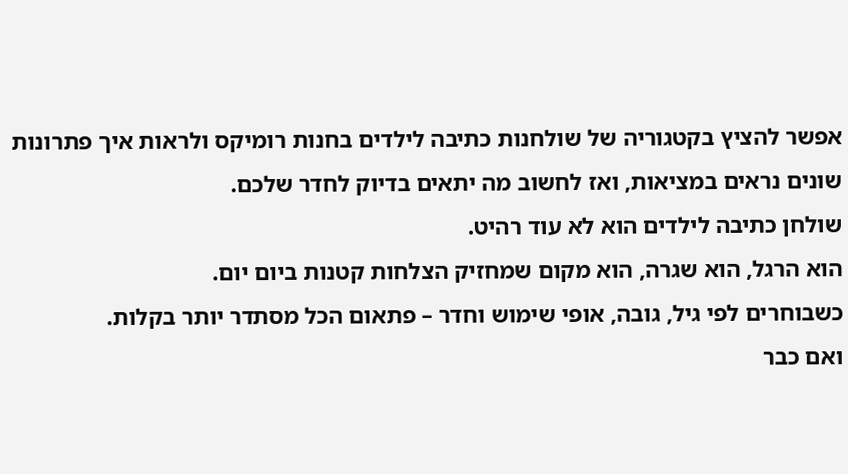אפשר להציץ בקטגוריה של שולחנות כתיבה לילדים בחנות רומיקס ולראות איך פתרונות שונים נראים במציאות, ואז לחשוב מה יתאים בדיוק לחדר שלכם.
שולחן כתיבה לילדים הוא לא עוד רהיט.
הוא הרגל, הוא שגרה, הוא מקום שמחזיק הצלחות קטנות ביום יום.
כשבוחרים לפי גיל, גובה, אופי שימוש וחדר – פתאום הכל מסתדר יותר בקלות.
ואם כבר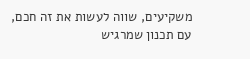משקיעים, שווה לעשות את זה חכם, עם תכנון שמרגיש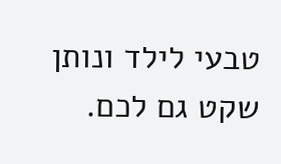טבעי לילד ונותן שקט גם לכם.